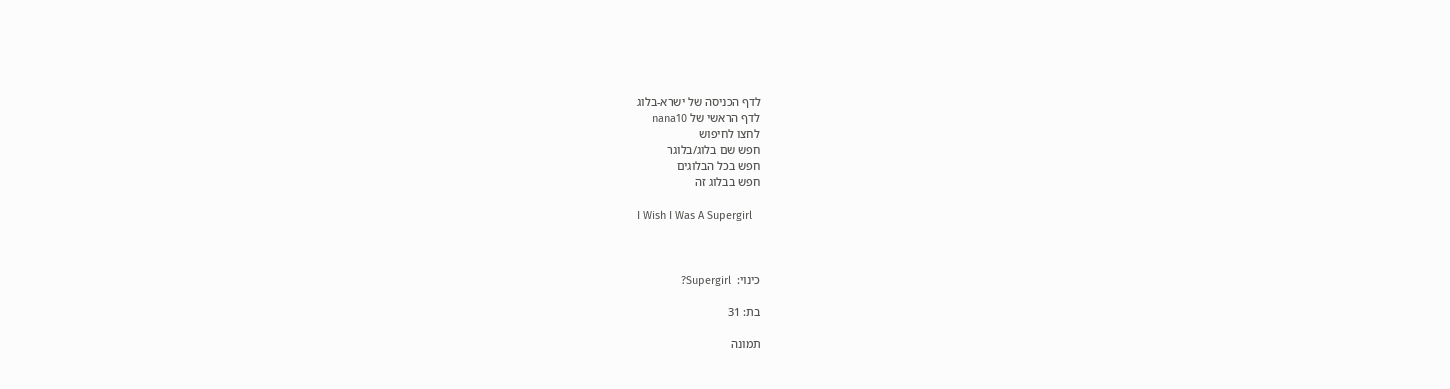לדף הכניסה של ישרא-בלוג
לדף הראשי של nana10
לחצו לחיפוש
חפש שם בלוג/בלוגר
חפש בכל הבלוגים
חפש בבלוג זה

I Wish I Was A Supergirl



כינוי:  Supergirl?

בת: 31

תמונה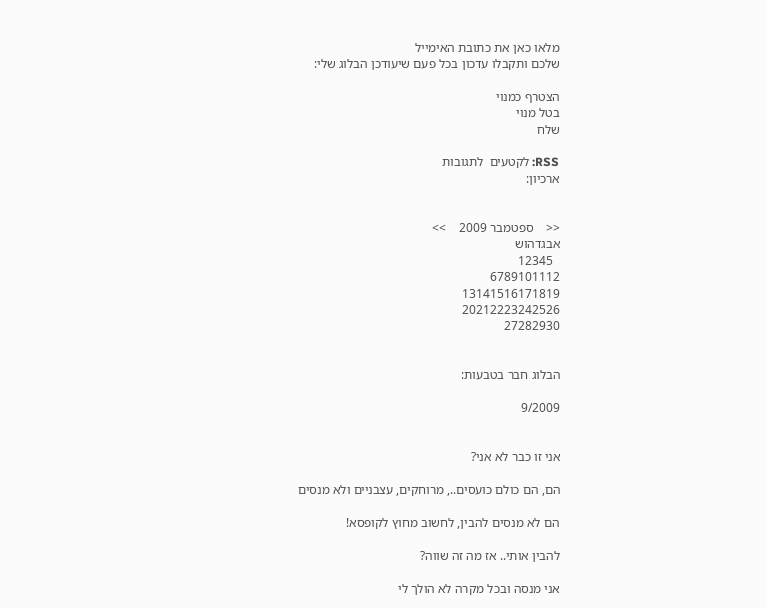מלאו כאן את כתובת האימייל
שלכם ותקבלו עדכון בכל פעם שיעודכן הבלוג שלי:

הצטרף כמנוי
בטל מנוי
שלח

RSS: לקטעים  לתגובות
ארכיון:


<<    ספטמבר 2009    >>
אבגדהוש
  12345
6789101112
13141516171819
20212223242526
27282930


הבלוג חבר בטבעות:

9/2009


אני זו כבר לא אני?

הם, הם כולם כועסים.., מרוחקים, עצבניים ולא מנסים

הם לא מנסים להבין, לחשוב מחוץ לקופסא!

להבין אותי.. אז מה זה שווה?

אני מנסה ובכל מקרה לא הולך לי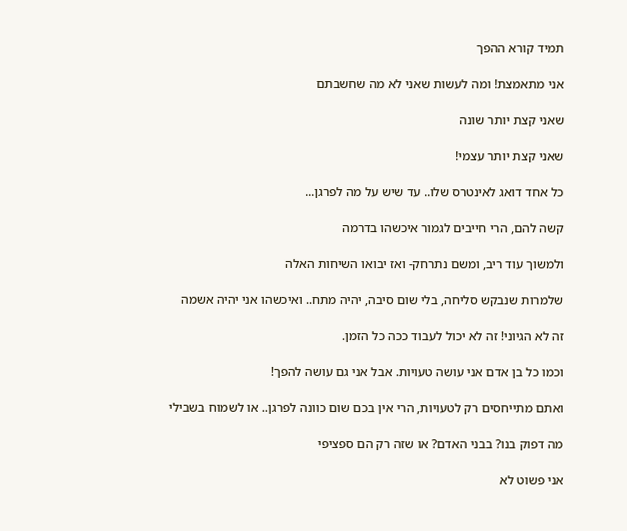תמיד קורא ההפך

אני מתאמצת! ומה לעשות שאני לא מה שחשבתם

שאני קצת יותר שונה

שאני קצת יותר עצמי!

כל אחד דואג לאינטרס שלו.. עד שיש על מה לפרגן...

קשה להם, הרי חייבים לגמור איכשהו בדרמה

ולמשוך עוד ריב, ומשם נתרחק- ואז יבואו השיחות האלה

שלמרות שנבקש סליחה, בלי שום סיבה, יהיה מתח.. ואיכשהו אני יהיה אשמה

זה לא הגיוני! זה לא יכול לעבוד ככה כל הזמן.

וכמו כל בן אדם אני עושה טעויות. אבל אני גם עושה להפך!

ואתם מתייחסים רק לטעויות, הרי אין בכם שום כוונה לפרגן.. או לשמוח בשבילי

מה דפוק בנו? בבני האדם? או שזה רק הם ספציפי

אני פשוט לא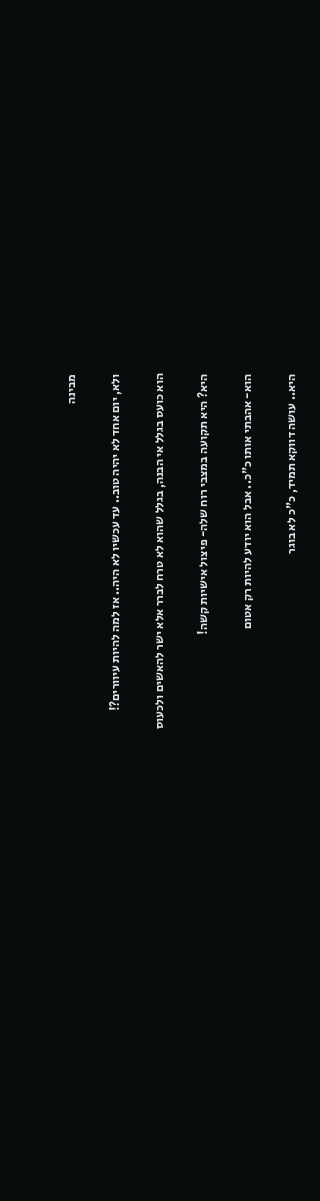מבינה

ולא, יום אחד לא יהיה טוב.. עד עכשיו לא היה.. אז למה להיות עיוורים?!

הוא כועס בגלל אי הבנה, בגלל שהוא לא טרח לברר אלא ישר להאשים ולכעוס

היא? היא תקועה במצבי רוח שלה- פיצול אישיות קשה!

הוא- אהבתי אותו כ"כ.. אבל הוא יודע להיות רק אטום

היא.. עושה דווקא תמיד, כ"כ לא בוגר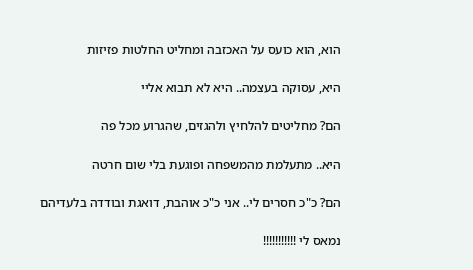הוא, הוא כועס על האכזבה ומחליט החלטות פזיזות

היא, עסוקה בעצמה.. היא לא תבוא אליי

הם? מחליטים להלחיץ ולהגזים, שהגרוע מכל פה

היא.. מתעלמת מהמשפחה ופוגעת בלי שום חרטה

הם? כ"כ חסרים לי.. אני כ"כ אוהבת, דואגת ובודדה בלעדיהם

נמאס לי !!!!!!!!!!!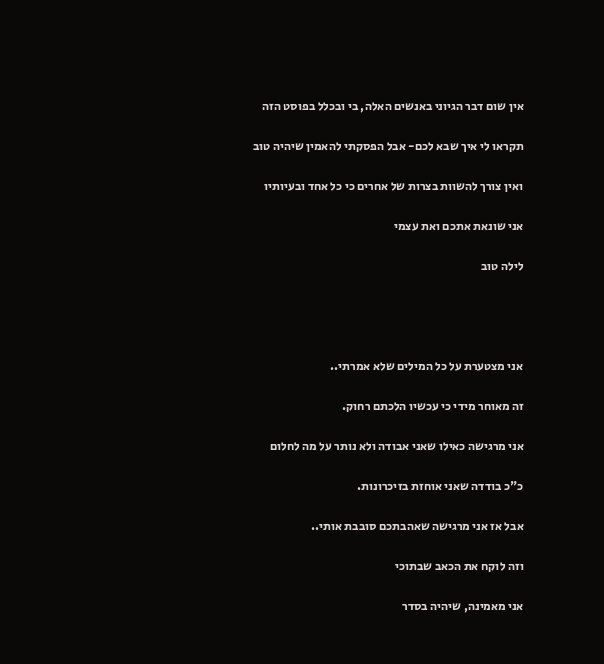אין שום דבר הגיוני באנשים האלה, בי ובכלל בפוסט הזה

תקראו לי איך שבא לכם- אבל הפסקתי להאמין שיהיה טוב

ואין צורך להשוות בצרות של אחרים כי כל אחד ובעיותיו

אני שונאת אתכם ואת עצמי

לילה טוב




אני מצטערת על כל המילים שלא אמרתי..

זה מאוחר מידי כי עכשיו הלכתם רחוק.

אני מרגישה כאילו שאני אבודה ולא נותר על מה לחלום

כ"כ בודדה שאני אוחזת בזיכרונות.

אבל אז אני מרגישה שאהבתכם סובבת אותי..

וזה לוקח את הכאב שבתוכי

אני מאמינה, שיהיה בסדר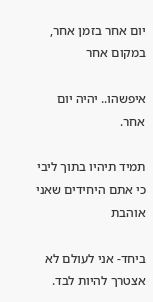יום אחר בזמן אחר, במקום אחר

איפשהו.. יהיה יום אחר.

תמיד תיהיו בתוך ליבי כי אתם היחידים שאני אוהבת

ביחד- אני לעולם לא אצטרך להיות לבד.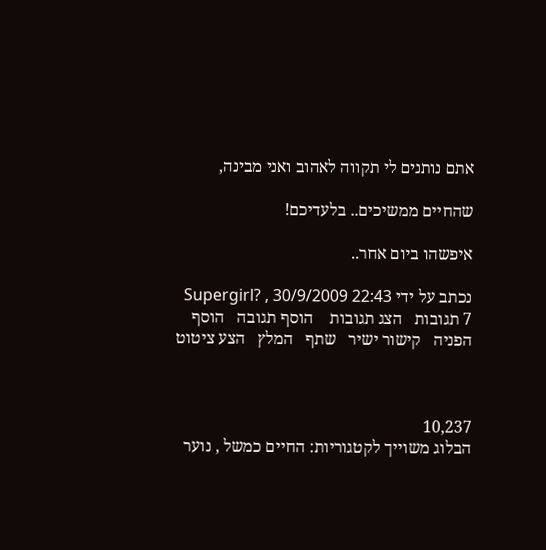אתם נותנים לי תקווה לאהוב ואני מבינה,

שהחיים ממשיכים.. בלעדיכם!

איפשהו ביום אחר..

נכתב על ידי Supergirl? , 30/9/2009 22:43
7 תגובות   הצג תגובות    הוסף תגובה   הוסף הפניה   קישור ישיר   שתף   המלץ   הצע ציטוט



10,237
הבלוג משוייך לקטגוריות: החיים כמשל , נוער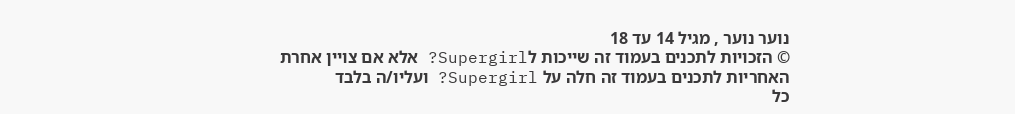נוער נוער , מגיל 14 עד 18
© הזכויות לתכנים בעמוד זה שייכות לSupergirl? אלא אם צויין אחרת
האחריות לתכנים בעמוד זה חלה על Supergirl? ועליו/ה בלבד
כל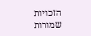הזכויות שמורות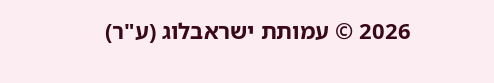2026 © עמותת ישראבלוג (ע"ר)